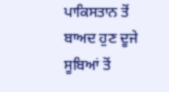ਪਾਕਿਸਤਾਨ ਤੋਂ ਬਾਅਦ ਹੁਣ ਦੂਜੇ ਸੂਬਿਆਂ ਤੋਂ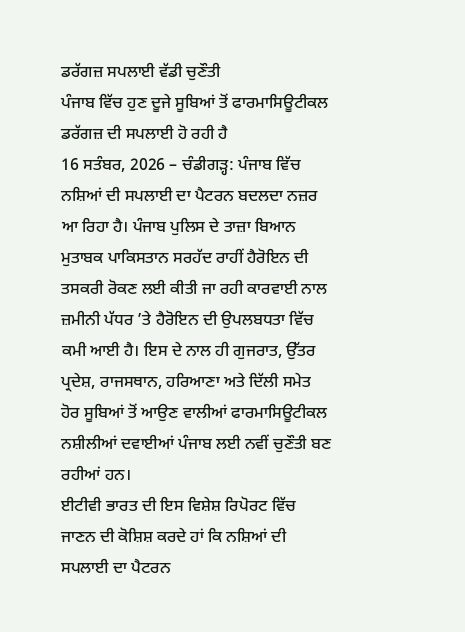ਡਰੱਗਜ਼ ਸਪਲਾਈ ਵੱਡੀ ਚੁਣੌਤੀ
ਪੰਜਾਬ ਵਿੱਚ ਹੁਣ ਦੂਜੇ ਸੂਬਿਆਂ ਤੋਂ ਫਾਰਮਾਸਿਊਟੀਕਲ ਡਰੱਗਜ਼ ਦੀ ਸਪਲਾਈ ਹੋ ਰਹੀ ਹੈ
16 ਸਤੰਬਰ, 2026 – ਚੰਡੀਗੜ੍ਹ: ਪੰਜਾਬ ਵਿੱਚ ਨਸ਼ਿਆਂ ਦੀ ਸਪਲਾਈ ਦਾ ਪੈਟਰਨ ਬਦਲਦਾ ਨਜ਼ਰ ਆ ਰਿਹਾ ਹੈ। ਪੰਜਾਬ ਪੁਲਿਸ ਦੇ ਤਾਜ਼ਾ ਬਿਆਨ ਮੁਤਾਬਕ ਪਾਕਿਸਤਾਨ ਸਰਹੱਦ ਰਾਹੀਂ ਹੈਰੋਇਨ ਦੀ ਤਸਕਰੀ ਰੋਕਣ ਲਈ ਕੀਤੀ ਜਾ ਰਹੀ ਕਾਰਵਾਈ ਨਾਲ ਜ਼ਮੀਨੀ ਪੱਧਰ ’ਤੇ ਹੈਰੋਇਨ ਦੀ ਉਪਲਬਧਤਾ ਵਿੱਚ ਕਮੀ ਆਈ ਹੈ। ਇਸ ਦੇ ਨਾਲ ਹੀ ਗੁਜਰਾਤ, ਉੱਤਰ ਪ੍ਰਦੇਸ਼, ਰਾਜਸਥਾਨ, ਹਰਿਆਣਾ ਅਤੇ ਦਿੱਲੀ ਸਮੇਤ ਹੋਰ ਸੂਬਿਆਂ ਤੋਂ ਆਉਣ ਵਾਲੀਆਂ ਫਾਰਮਾਸਿਊਟੀਕਲ ਨਸ਼ੀਲੀਆਂ ਦਵਾਈਆਂ ਪੰਜਾਬ ਲਈ ਨਵੀਂ ਚੁਣੌਤੀ ਬਣ ਰਹੀਆਂ ਹਨ।
ਈਟੀਵੀ ਭਾਰਤ ਦੀ ਇਸ ਵਿਸ਼ੇਸ਼ ਰਿਪੋਰਟ ਵਿੱਚ ਜਾਣਨ ਦੀ ਕੋਸ਼ਿਸ਼ ਕਰਦੇ ਹਾਂ ਕਿ ਨਸ਼ਿਆਂ ਦੀ ਸਪਲਾਈ ਦਾ ਪੈਟਰਨ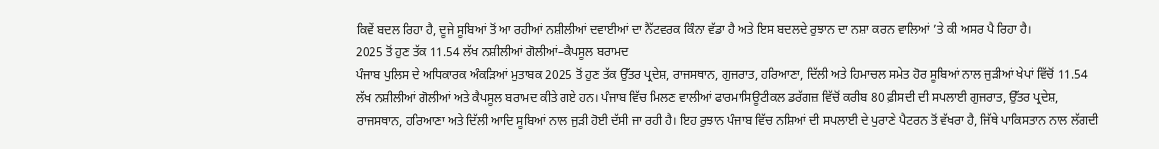ਕਿਵੇਂ ਬਦਲ ਰਿਹਾ ਹੈ, ਦੂਜੇ ਸੂਬਿਆਂ ਤੋਂ ਆ ਰਹੀਆਂ ਨਸ਼ੀਲੀਆਂ ਦਵਾਈਆਂ ਦਾ ਨੈੱਟਵਰਕ ਕਿੰਨਾ ਵੱਡਾ ਹੈ ਅਤੇ ਇਸ ਬਦਲਦੇ ਰੁਝਾਨ ਦਾ ਨਸ਼ਾ ਕਰਨ ਵਾਲਿਆਂ ’ਤੇ ਕੀ ਅਸਰ ਪੈ ਰਿਹਾ ਹੈ।
2025 ਤੋਂ ਹੁਣ ਤੱਕ 11.54 ਲੱਖ ਨਸ਼ੀਲੀਆਂ ਗੋਲੀਆਂ–ਕੈਪਸੂਲ ਬਰਾਮਦ
ਪੰਜਾਬ ਪੁਲਿਸ ਦੇ ਅਧਿਕਾਰਕ ਅੰਕੜਿਆਂ ਮੁਤਾਬਕ 2025 ਤੋਂ ਹੁਣ ਤੱਕ ਉੱਤਰ ਪ੍ਰਦੇਸ਼, ਰਾਜਸਥਾਨ, ਗੁਜਰਾਤ, ਹਰਿਆਣਾ, ਦਿੱਲੀ ਅਤੇ ਹਿਮਾਚਲ ਸਮੇਤ ਹੋਰ ਸੂਬਿਆਂ ਨਾਲ ਜੁੜੀਆਂ ਖੇਪਾਂ ਵਿੱਚੋਂ 11.54 ਲੱਖ ਨਸ਼ੀਲੀਆਂ ਗੋਲੀਆਂ ਅਤੇ ਕੈਪਸੂਲ ਬਰਾਮਦ ਕੀਤੇ ਗਏ ਹਨ। ਪੰਜਾਬ ਵਿੱਚ ਮਿਲਣ ਵਾਲੀਆਂ ਫਾਰਮਾਸਿਊਟੀਕਲ ਡਰੱਗਜ਼ ਵਿੱਚੋਂ ਕਰੀਬ 80 ਫ਼ੀਸਦੀ ਦੀ ਸਪਲਾਈ ਗੁਜਰਾਤ, ਉੱਤਰ ਪ੍ਰਦੇਸ਼, ਰਾਜਸਥਾਨ, ਹਰਿਆਣਾ ਅਤੇ ਦਿੱਲੀ ਆਦਿ ਸੂਬਿਆਂ ਨਾਲ ਜੁੜੀ ਹੋਈ ਦੱਸੀ ਜਾ ਰਹੀ ਹੈ। ਇਹ ਰੁਝਾਨ ਪੰਜਾਬ ਵਿੱਚ ਨਸ਼ਿਆਂ ਦੀ ਸਪਲਾਈ ਦੇ ਪੁਰਾਣੇ ਪੈਟਰਨ ਤੋਂ ਵੱਖਰਾ ਹੈ, ਜਿੱਥੇ ਪਾਕਿਸਤਾਨ ਨਾਲ ਲੱਗਦੀ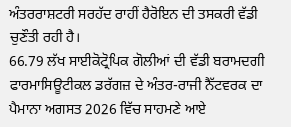ਅੰਤਰਰਾਸ਼ਟਰੀ ਸਰਹੱਦ ਰਾਹੀਂ ਹੈਰੋਇਨ ਦੀ ਤਸਕਰੀ ਵੱਡੀ ਚੁਣੌਤੀ ਰਹੀ ਹੈ।
66.79 ਲੱਖ ਸਾਈਕੋਟ੍ਰੋਪਿਕ ਗੋਲੀਆਂ ਦੀ ਵੱਡੀ ਬਰਾਮਦਗੀ
ਫਾਰਮਾਸਿਊਟੀਕਲ ਡਰੱਗਜ਼ ਦੇ ਅੰਤਰ-ਰਾਜੀ ਨੈੱਟਵਰਕ ਦਾ ਪੈਮਾਨਾ ਅਗਸਤ 2026 ਵਿੱਚ ਸਾਹਮਣੇ ਆਏ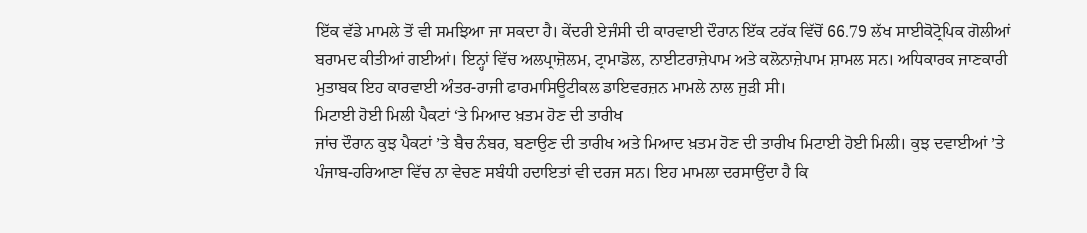ਇੱਕ ਵੱਡੇ ਮਾਮਲੇ ਤੋਂ ਵੀ ਸਮਝਿਆ ਜਾ ਸਕਦਾ ਹੈ। ਕੇਂਦਰੀ ਏਜੰਸੀ ਦੀ ਕਾਰਵਾਈ ਦੌਰਾਨ ਇੱਕ ਟਰੱਕ ਵਿੱਚੋਂ 66.79 ਲੱਖ ਸਾਈਕੋਟ੍ਰੋਪਿਕ ਗੋਲੀਆਂ ਬਰਾਮਦ ਕੀਤੀਆਂ ਗਈਆਂ। ਇਨ੍ਹਾਂ ਵਿੱਚ ਅਲਪ੍ਰਾਜ਼ੋਲਮ, ਟ੍ਰਾਮਾਡੋਲ, ਨਾਈਟਰਾਜ਼ੇਪਾਮ ਅਤੇ ਕਲੋਨਾਜ਼ੇਪਾਮ ਸ਼ਾਮਲ ਸਨ। ਅਧਿਕਾਰਕ ਜਾਣਕਾਰੀ ਮੁਤਾਬਕ ਇਹ ਕਾਰਵਾਈ ਅੰਤਰ-ਰਾਜੀ ਫਾਰਮਾਸਿਊਟੀਕਲ ਡਾਇਵਰਜ਼ਨ ਮਾਮਲੇ ਨਾਲ ਜੁੜੀ ਸੀ।
ਮਿਟਾਈ ਹੋਈ ਮਿਲੀ ਪੈਕਟਾਂ ‘ਤੇ ਮਿਆਦ ਖ਼ਤਮ ਹੋਣ ਦੀ ਤਾਰੀਖ
ਜਾਂਚ ਦੌਰਾਨ ਕੁਝ ਪੈਕਟਾਂ ’ਤੇ ਬੈਚ ਨੰਬਰ, ਬਣਾਉਣ ਦੀ ਤਾਰੀਖ ਅਤੇ ਮਿਆਦ ਖ਼ਤਮ ਹੋਣ ਦੀ ਤਾਰੀਖ ਮਿਟਾਈ ਹੋਈ ਮਿਲੀ। ਕੁਝ ਦਵਾਈਆਂ ’ਤੇ ਪੰਜਾਬ-ਹਰਿਆਣਾ ਵਿੱਚ ਨਾ ਵੇਚਣ ਸਬੰਧੀ ਹਦਾਇਤਾਂ ਵੀ ਦਰਜ ਸਨ। ਇਹ ਮਾਮਲਾ ਦਰਸਾਉਂਦਾ ਹੈ ਕਿ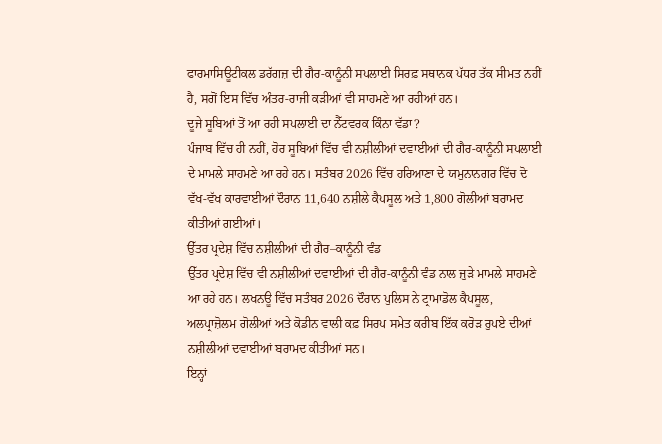ਫਾਰਮਾਸਿਊਟੀਕਲ ਡਰੱਗਜ਼ ਦੀ ਗੈਰ-ਕਾਨੂੰਨੀ ਸਪਲਾਈ ਸਿਰਫ਼ ਸਥਾਨਕ ਪੱਧਰ ਤੱਕ ਸੀਮਤ ਨਹੀਂ ਹੈ, ਸਗੋਂ ਇਸ ਵਿੱਚ ਅੰਤਰ-ਰਾਜੀ ਕੜੀਆਂ ਵੀ ਸਾਹਮਣੇ ਆ ਰਹੀਆਂ ਹਨ।
ਦੂਜੇ ਸੂਬਿਆਂ ਤੋਂ ਆ ਰਹੀ ਸਪਲਾਈ ਦਾ ਨੈੱਟਵਰਕ ਕਿੰਨਾ ਵੱਡਾ?
ਪੰਜਾਬ ਵਿੱਚ ਹੀ ਨਹੀਂ, ਹੋਰ ਸੂਬਿਆਂ ਵਿੱਚ ਵੀ ਨਸ਼ੀਲੀਆਂ ਦਵਾਈਆਂ ਦੀ ਗੈਰ-ਕਾਨੂੰਨੀ ਸਪਲਾਈ ਦੇ ਮਾਮਲੇ ਸਾਹਮਣੇ ਆ ਰਹੇ ਹਨ। ਸਤੰਬਰ 2026 ਵਿੱਚ ਹਰਿਆਣਾ ਦੇ ਯਮੁਨਾਨਗਰ ਵਿੱਚ ਦੋ ਵੱਖ-ਵੱਖ ਕਾਰਵਾਈਆਂ ਦੌਰਾਨ 11,640 ਨਸ਼ੀਲੇ ਕੈਪਸੂਲ ਅਤੇ 1,800 ਗੋਲੀਆਂ ਬਰਾਮਦ ਕੀਤੀਆਂ ਗਈਆਂ।
ਉੱਤਰ ਪ੍ਰਦੇਸ਼ ਵਿੱਚ ਨਸ਼ੀਲੀਆਂ ਦੀ ਗੈਰ–ਕਾਨੂੰਨੀ ਵੰਡ
ਉੱਤਰ ਪ੍ਰਦੇਸ਼ ਵਿੱਚ ਵੀ ਨਸ਼ੀਲੀਆਂ ਦਵਾਈਆਂ ਦੀ ਗੈਰ-ਕਾਨੂੰਨੀ ਵੰਡ ਨਾਲ ਜੁੜੇ ਮਾਮਲੇ ਸਾਹਮਣੇ ਆ ਰਹੇ ਹਨ। ਲਖਨਊ ਵਿੱਚ ਸਤੰਬਰ 2026 ਦੌਰਾਨ ਪੁਲਿਸ ਨੇ ਟ੍ਰਾਮਾਡੋਲ ਕੈਪਸੂਲ, ਅਲਪ੍ਰਾਜ਼ੋਲਮ ਗੋਲੀਆਂ ਅਤੇ ਕੋਡੀਨ ਵਾਲੀ ਕਫ਼ ਸਿਰਪ ਸਮੇਤ ਕਰੀਬ ਇੱਕ ਕਰੋੜ ਰੁਪਏ ਦੀਆਂ ਨਸ਼ੀਲੀਆਂ ਦਵਾਈਆਂ ਬਰਾਮਦ ਕੀਤੀਆਂ ਸਨ।
ਇਨ੍ਹਾਂ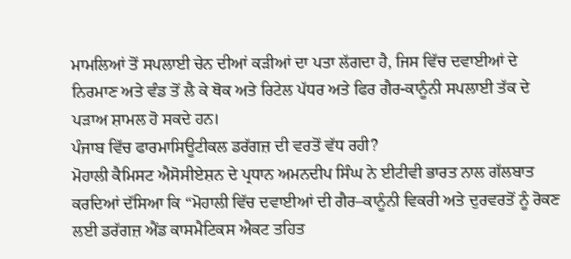ਮਾਮਲਿਆਂ ਤੋਂ ਸਪਲਾਈ ਚੇਨ ਦੀਆਂ ਕੜੀਆਂ ਦਾ ਪਤਾ ਲੱਗਦਾ ਹੈ, ਜਿਸ ਵਿੱਚ ਦਵਾਈਆਂ ਦੇ ਨਿਰਮਾਣ ਅਤੇ ਵੰਡ ਤੋਂ ਲੈ ਕੇ ਥੋਕ ਅਤੇ ਰਿਟੇਲ ਪੱਧਰ ਅਤੇ ਫਿਰ ਗੈਰ-ਕਾਨੂੰਨੀ ਸਪਲਾਈ ਤੱਕ ਦੇ ਪੜਾਅ ਸ਼ਾਮਲ ਹੋ ਸਕਦੇ ਹਨ।
ਪੰਜਾਬ ਵਿੱਚ ਫਾਰਮਾਸਿਊਟੀਕਲ ਡਰੱਗਜ਼ ਦੀ ਵਰਤੋਂ ਵੱਧ ਰਹੀ?
ਮੋਹਾਲੀ ਕੈਮਿਸਟ ਐਸੋਸੀਏਸ਼ਨ ਦੇ ਪ੍ਰਧਾਨ ਅਮਨਦੀਪ ਸਿੰਘ ਨੇ ਈਟੀਵੀ ਭਾਰਤ ਨਾਲ ਗੱਲਬਾਤ ਕਰਦਿਆਂ ਦੱਸਿਆ ਕਿ “ਮੋਹਾਲੀ ਵਿੱਚ ਦਵਾਈਆਂ ਦੀ ਗੈਰ–ਕਾਨੂੰਨੀ ਵਿਕਰੀ ਅਤੇ ਦੁਰਵਰਤੋਂ ਨੂੰ ਰੋਕਣ ਲਈ ਡਰੱਗਜ਼ ਐਂਡ ਕਾਸਮੈਟਿਕਸ ਐਕਟ ਤਹਿਤ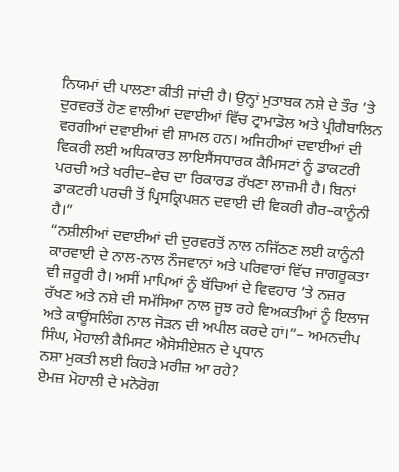ਨਿਯਮਾਂ ਦੀ ਪਾਲਣਾ ਕੀਤੀ ਜਾਂਦੀ ਹੈ। ਉਨ੍ਹਾਂ ਮੁਤਾਬਕ ਨਸ਼ੇ ਦੇ ਤੌਰ ’ਤੇ ਦੁਰਵਰਤੋਂ ਹੋਣ ਵਾਲੀਆਂ ਦਵਾਈਆਂ ਵਿੱਚ ਟ੍ਰਾਮਾਡੋਲ ਅਤੇ ਪ੍ਰੀਗੈਬਾਲਿਨ ਵਰਗੀਆਂ ਦਵਾਈਆਂ ਵੀ ਸ਼ਾਮਲ ਹਨ। ਅਜਿਹੀਆਂ ਦਵਾਈਆਂ ਦੀ ਵਿਕਰੀ ਲਈ ਅਧਿਕਾਰਤ ਲਾਇਸੈਂਸਧਾਰਕ ਕੈਮਿਸਟਾਂ ਨੂੰ ਡਾਕਟਰੀ ਪਰਚੀ ਅਤੇ ਖਰੀਦ–ਵੇਚ ਦਾ ਰਿਕਾਰਡ ਰੱਖਣਾ ਲਾਜ਼ਮੀ ਹੈ। ਬਿਨਾਂ ਡਾਕਟਰੀ ਪਰਚੀ ਤੋਂ ਪ੍ਰਿਸਕ੍ਰਿਪਸ਼ਨ ਦਵਾਈ ਦੀ ਵਿਕਰੀ ਗੈਰ–ਕਾਨੂੰਨੀ ਹੈ।”
“ਨਸ਼ੀਲੀਆਂ ਦਵਾਈਆਂ ਦੀ ਦੁਰਵਰਤੋਂ ਨਾਲ ਨਜਿੱਠਣ ਲਈ ਕਾਨੂੰਨੀ ਕਾਰਵਾਈ ਦੇ ਨਾਲ-ਨਾਲ ਨੌਜਵਾਨਾਂ ਅਤੇ ਪਰਿਵਾਰਾਂ ਵਿੱਚ ਜਾਗਰੂਕਤਾ ਵੀ ਜ਼ਰੂਰੀ ਹੈ। ਅਸੀਂ ਮਾਪਿਆਂ ਨੂੰ ਬੱਚਿਆਂ ਦੇ ਵਿਵਹਾਰ ’ਤੇ ਨਜ਼ਰ ਰੱਖਣ ਅਤੇ ਨਸ਼ੇ ਦੀ ਸਮੱਸਿਆ ਨਾਲ ਜੂਝ ਰਹੇ ਵਿਅਕਤੀਆਂ ਨੂੰ ਇਲਾਜ ਅਤੇ ਕਾਊਂਸਲਿੰਗ ਨਾਲ ਜੋੜਨ ਦੀ ਅਪੀਲ ਕਰਦੇ ਹਾਂ।”– ਅਮਨਦੀਪ ਸਿੰਘ, ਮੋਹਾਲੀ ਕੈਮਿਸਟ ਐਸੋਸੀਏਸ਼ਨ ਦੇ ਪ੍ਰਧਾਨ
ਨਸ਼ਾ ਮੁਕਤੀ ਲਈ ਕਿਹੜੇ ਮਰੀਜ਼ ਆ ਰਹੇ?
ਏਮਜ਼ ਮੋਹਾਲੀ ਦੇ ਮਨੋਰੋਗ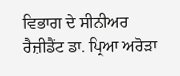ਵਿਭਾਗ ਦੇ ਸੀਨੀਅਰ ਰੈਜ਼ੀਡੈਂਟ ਡਾ. ਪ੍ਰਿਆ ਅਰੋੜਾ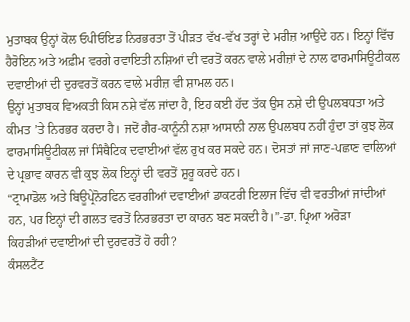ਮੁਤਾਬਕ ਉਨ੍ਹਾਂ ਕੋਲ ਓਪੀਓਇਡ ਨਿਰਭਰਤਾ ਤੋਂ ਪੀੜਤ ਵੱਖ-ਵੱਖ ਤਰ੍ਹਾਂ ਦੇ ਮਰੀਜ਼ ਆਉਂਦੇ ਹਨ। ਇਨ੍ਹਾਂ ਵਿੱਚ ਹੈਰੋਇਨ ਅਤੇ ਅਫ਼ੀਮ ਵਰਗੇ ਰਵਾਇਤੀ ਨਸ਼ਿਆਂ ਦੀ ਵਰਤੋਂ ਕਰਨ ਵਾਲੇ ਮਰੀਜ਼ਾਂ ਦੇ ਨਾਲ ਫਾਰਮਾਸਿਊਟੀਕਲ ਦਵਾਈਆਂ ਦੀ ਦੁਰਵਰਤੋਂ ਕਰਨ ਵਾਲੇ ਮਰੀਜ਼ ਵੀ ਸ਼ਾਮਲ ਹਨ।
ਉਨ੍ਹਾਂ ਮੁਤਾਬਕ ਵਿਅਕਤੀ ਕਿਸ ਨਸ਼ੇ ਵੱਲ ਜਾਂਦਾ ਹੈ, ਇਹ ਕਈ ਹੱਦ ਤੱਕ ਉਸ ਨਸ਼ੇ ਦੀ ਉਪਲਬਧਤਾ ਅਤੇ ਕੀਮਤ ’ਤੇ ਨਿਰਭਰ ਕਰਦਾ ਹੈ। ਜਦੋਂ ਗੈਰ-ਕਾਨੂੰਨੀ ਨਸ਼ਾ ਆਸਾਨੀ ਨਾਲ ਉਪਲਬਧ ਨਹੀਂ ਹੁੰਦਾ ਤਾਂ ਕੁਝ ਲੋਕ ਫਾਰਮਾਸਿਊਟੀਕਲ ਜਾਂ ਸਿੰਥੈਟਿਕ ਦਵਾਈਆਂ ਵੱਲ ਰੁਖ ਕਰ ਸਕਦੇ ਹਨ। ਦੋਸਤਾਂ ਜਾਂ ਜਾਣ-ਪਛਾਣ ਵਾਲਿਆਂ ਦੇ ਪ੍ਰਭਾਵ ਕਾਰਨ ਵੀ ਕੁਝ ਲੋਕ ਇਨ੍ਹਾਂ ਦੀ ਵਰਤੋਂ ਸ਼ੁਰੂ ਕਰਦੇ ਹਨ।
“ਟ੍ਰਾਮਾਡੋਲ ਅਤੇ ਬਿਊਪ੍ਰੇਨੋਰਫਿਨ ਵਰਗੀਆਂ ਦਵਾਈਆਂ ਡਾਕਟਰੀ ਇਲਾਜ ਵਿੱਚ ਵੀ ਵਰਤੀਆਂ ਜਾਂਦੀਆਂ ਹਨ, ਪਰ ਇਨ੍ਹਾਂ ਦੀ ਗਲਤ ਵਰਤੋਂ ਨਿਰਭਰਤਾ ਦਾ ਕਾਰਨ ਬਣ ਸਕਦੀ ਹੈ।”-ਡਾ. ਪ੍ਰਿਆ ਅਰੋੜਾ
ਕਿਹੜੀਆਂ ਦਵਾਈਆਂ ਦੀ ਦੁਰਵਰਤੋਂ ਹੋ ਰਹੀ?
ਕੰਸਲਟੈਂਟ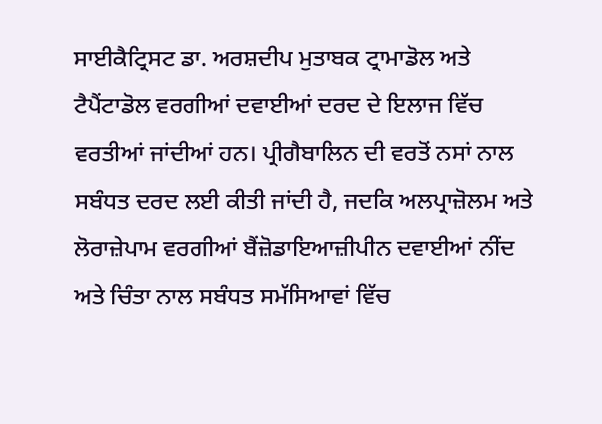ਸਾਈਕੈਟ੍ਰਿਸਟ ਡਾ. ਅਰਸ਼ਦੀਪ ਮੁਤਾਬਕ ਟ੍ਰਾਮਾਡੋਲ ਅਤੇ ਟੈਪੈਂਟਾਡੋਲ ਵਰਗੀਆਂ ਦਵਾਈਆਂ ਦਰਦ ਦੇ ਇਲਾਜ ਵਿੱਚ ਵਰਤੀਆਂ ਜਾਂਦੀਆਂ ਹਨ। ਪ੍ਰੀਗੈਬਾਲਿਨ ਦੀ ਵਰਤੋਂ ਨਸਾਂ ਨਾਲ ਸਬੰਧਤ ਦਰਦ ਲਈ ਕੀਤੀ ਜਾਂਦੀ ਹੈ, ਜਦਕਿ ਅਲਪ੍ਰਾਜ਼ੋਲਮ ਅਤੇ ਲੋਰਾਜ਼ੇਪਾਮ ਵਰਗੀਆਂ ਬੈਂਜ਼ੋਡਾਇਆਜ਼ੀਪੀਨ ਦਵਾਈਆਂ ਨੀਂਦ ਅਤੇ ਚਿੰਤਾ ਨਾਲ ਸਬੰਧਤ ਸਮੱਸਿਆਵਾਂ ਵਿੱਚ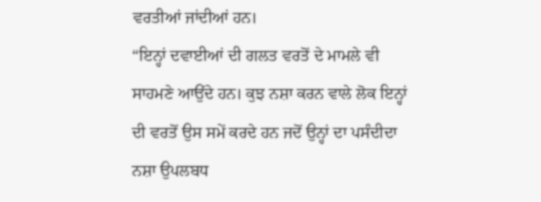ਵਰਤੀਆਂ ਜਾਂਦੀਆਂ ਹਨ।
“ਇਨ੍ਹਾਂ ਦਵਾਈਆਂ ਦੀ ਗਲਤ ਵਰਤੋਂ ਦੇ ਮਾਮਲੇ ਵੀ ਸਾਹਮਣੇ ਆਉਂਦੇ ਹਨ। ਕੁਝ ਨਸ਼ਾ ਕਰਨ ਵਾਲੇ ਲੋਕ ਇਨ੍ਹਾਂ ਦੀ ਵਰਤੋਂ ਉਸ ਸਮੇਂ ਕਰਦੇ ਹਨ ਜਦੋਂ ਉਨ੍ਹਾਂ ਦਾ ਪਸੰਦੀਦਾ ਨਸ਼ਾ ਉਪਲਬਧ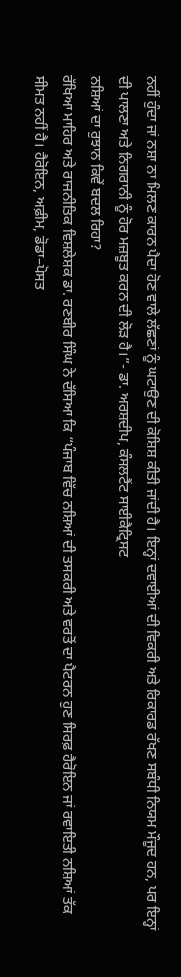ਨਹੀਂ ਹੁੰਦਾ ਜਾਂ ਨਸ਼ਾ ਨਾ ਮਿਲਣ ਕਾਰਨ ਪੈਦਾ ਹੋਣ ਵਾਲੇ ਲੱਛਣਾਂ ਨੂੰ ਘਟਾਉਣ ਦੀ ਕੋਸ਼ਿਸ਼ ਕੀਤੀ ਜਾਂਦੀ ਹੈ। ਇਨ੍ਹਾਂ ਦਵਾਈਆਂ ਦੀ ਵਿਕਰੀ ਅਤੇ ਰਿਕਾਰਡ ਰੱਖਣ ਸਬੰਧੀ ਨਿਯਮ ਮੌਜੂਦ ਹਨ, ਪਰ ਇਨ੍ਹਾਂ ਦੀ ਪਾਲਣਾ ਅਤੇ ਨਿਗਰਾਨੀ ਨੂੰ ਹੋਰ ਮਜ਼ਬੂਤ ਕਰਨ ਦੀ ਲੋੜ ਹੈ।”- ਡਾ. ਅਰਸ਼ਦੀਪ, ਕੰਸਲਟੈਂਟ ਸਾਈਕੈਟ੍ਰਿਸਟ
ਨਸ਼ਿਆਂ ਦਾ ਰੁਝਾਨ ਕਿਵੇਂ ਬਦਲ ਰਿਹਾ?
ਰੱਖਿਆ ਮਾਹਿਰ ਅਤੇ ਰਾਜਨੀਤਿਕ ਵਿਸ਼ਲੇਸ਼ਕ ਡਾ. ਰਣਬੀਰ ਸਿੰਘ ਨੇ ਦੱਸਿਆ ਕਿ “ਪੰਜਾਬ ਵਿੱਚ ਨਸ਼ਿਆਂ ਦੀ ਤਸਕਰੀ ਅਤੇ ਵਰਤੋਂ ਦਾ ਪੈਟਰਨ ਹੁਣ ਸਿਰਫ਼ ਹੈਰੋਇਨ ਜਾਂ ਰਵਾਇਤੀ ਨਸ਼ਿਆਂ ਤੱਕ ਸੀਮਤ ਨਹੀਂ ਹੈ। ਹੈਰੋਇਨ, ਅਫ਼ੀਮ, ਡੋਡਾ–ਪੋਸਤ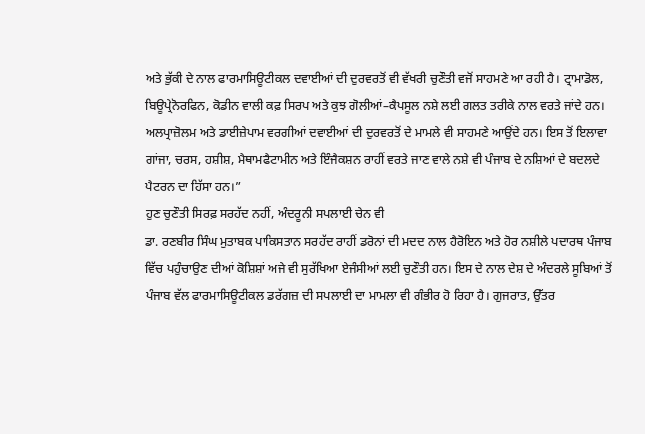ਅਤੇ ਭੁੱਕੀ ਦੇ ਨਾਲ ਫਾਰਮਾਸਿਊਟੀਕਲ ਦਵਾਈਆਂ ਦੀ ਦੁਰਵਰਤੋਂ ਵੀ ਵੱਖਰੀ ਚੁਣੌਤੀ ਵਜੋਂ ਸਾਹਮਣੇ ਆ ਰਹੀ ਹੈ। ਟ੍ਰਾਮਾਡੋਲ, ਬਿਊਪ੍ਰੇਨੋਰਫਿਨ, ਕੋਡੀਨ ਵਾਲੀ ਕਫ਼ ਸਿਰਪ ਅਤੇ ਕੁਝ ਗੋਲੀਆਂ–ਕੈਪਸੂਲ ਨਸ਼ੇ ਲਈ ਗਲਤ ਤਰੀਕੇ ਨਾਲ ਵਰਤੇ ਜਾਂਦੇ ਹਨ। ਅਲਪ੍ਰਾਜ਼ੋਲਮ ਅਤੇ ਡਾਈਜ਼ੇਪਾਮ ਵਰਗੀਆਂ ਦਵਾਈਆਂ ਦੀ ਦੁਰਵਰਤੋਂ ਦੇ ਮਾਮਲੇ ਵੀ ਸਾਹਮਣੇ ਆਉਂਦੇ ਹਨ। ਇਸ ਤੋਂ ਇਲਾਵਾ ਗਾਂਜਾ, ਚਰਸ, ਹਸ਼ੀਸ਼, ਮੈਥਾਮਫੈਟਾਮੀਨ ਅਤੇ ਇੰਜੈਕਸ਼ਨ ਰਾਹੀਂ ਵਰਤੇ ਜਾਣ ਵਾਲੇ ਨਸ਼ੇ ਵੀ ਪੰਜਾਬ ਦੇ ਨਸ਼ਿਆਂ ਦੇ ਬਦਲਦੇ ਪੈਟਰਨ ਦਾ ਹਿੱਸਾ ਹਨ।”
ਹੁਣ ਚੁਣੌਤੀ ਸਿਰਫ਼ ਸਰਹੱਦ ਨਹੀਂ, ਅੰਦਰੂਨੀ ਸਪਲਾਈ ਚੇਨ ਵੀ
ਡਾ. ਰਣਬੀਰ ਸਿੰਘ ਮੁਤਾਬਕ ਪਾਕਿਸਤਾਨ ਸਰਹੱਦ ਰਾਹੀਂ ਡਰੋਨਾਂ ਦੀ ਮਦਦ ਨਾਲ ਹੈਰੋਇਨ ਅਤੇ ਹੋਰ ਨਸ਼ੀਲੇ ਪਦਾਰਥ ਪੰਜਾਬ ਵਿੱਚ ਪਹੁੰਚਾਉਣ ਦੀਆਂ ਕੋਸ਼ਿਸ਼ਾਂ ਅਜੇ ਵੀ ਸੁਰੱਖਿਆ ਏਜੰਸੀਆਂ ਲਈ ਚੁਣੌਤੀ ਹਨ। ਇਸ ਦੇ ਨਾਲ ਦੇਸ਼ ਦੇ ਅੰਦਰਲੇ ਸੂਬਿਆਂ ਤੋਂ ਪੰਜਾਬ ਵੱਲ ਫਾਰਮਾਸਿਊਟੀਕਲ ਡਰੱਗਜ਼ ਦੀ ਸਪਲਾਈ ਦਾ ਮਾਮਲਾ ਵੀ ਗੰਭੀਰ ਹੋ ਰਿਹਾ ਹੈ। ਗੁਜਰਾਤ, ਉੱਤਰ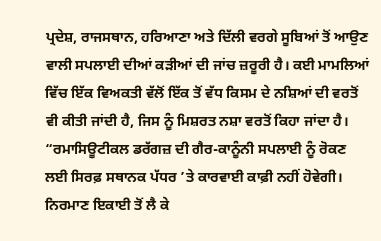ਪ੍ਰਦੇਸ਼, ਰਾਜਸਥਾਨ, ਹਰਿਆਣਾ ਅਤੇ ਦਿੱਲੀ ਵਰਗੇ ਸੂਬਿਆਂ ਤੋਂ ਆਉਣ ਵਾਲੀ ਸਪਲਾਈ ਦੀਆਂ ਕੜੀਆਂ ਦੀ ਜਾਂਚ ਜ਼ਰੂਰੀ ਹੈ। ਕਈ ਮਾਮਲਿਆਂ ਵਿੱਚ ਇੱਕ ਵਿਅਕਤੀ ਵੱਲੋਂ ਇੱਕ ਤੋਂ ਵੱਧ ਕਿਸਮ ਦੇ ਨਸ਼ਿਆਂ ਦੀ ਵਰਤੋਂ ਵੀ ਕੀਤੀ ਜਾਂਦੀ ਹੈ, ਜਿਸ ਨੂੰ ਮਿਸ਼ਰਤ ਨਸ਼ਾ ਵਰਤੋਂ ਕਿਹਾ ਜਾਂਦਾ ਹੈ।
“ਰਮਾਸਿਊਟੀਕਲ ਡਰੱਗਜ਼ ਦੀ ਗੈਰ-ਕਾਨੂੰਨੀ ਸਪਲਾਈ ਨੂੰ ਰੋਕਣ ਲਈ ਸਿਰਫ਼ ਸਥਾਨਕ ਪੱਧਰ ’ਤੇ ਕਾਰਵਾਈ ਕਾਫ਼ੀ ਨਹੀਂ ਹੋਵੇਗੀ। ਨਿਰਮਾਣ ਇਕਾਈ ਤੋਂ ਲੈ ਕੇ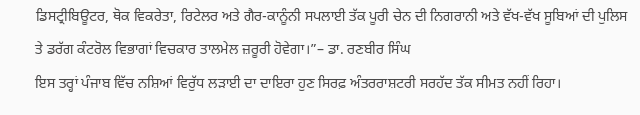ਡਿਸਟ੍ਰੀਬਿਊਟਰ, ਥੋਕ ਵਿਕਰੇਤਾ, ਰਿਟੇਲਰ ਅਤੇ ਗੈਰ-ਕਾਨੂੰਨੀ ਸਪਲਾਈ ਤੱਕ ਪੂਰੀ ਚੇਨ ਦੀ ਨਿਗਰਾਨੀ ਅਤੇ ਵੱਖ-ਵੱਖ ਸੂਬਿਆਂ ਦੀ ਪੁਲਿਸ ਤੇ ਡਰੱਗ ਕੰਟਰੋਲ ਵਿਭਾਗਾਂ ਵਿਚਕਾਰ ਤਾਲਮੇਲ ਜ਼ਰੂਰੀ ਹੋਵੇਗਾ।”– ਡਾ. ਰਣਬੀਰ ਸਿੰਘ
ਇਸ ਤਰ੍ਹਾਂ ਪੰਜਾਬ ਵਿੱਚ ਨਸ਼ਿਆਂ ਵਿਰੁੱਧ ਲੜਾਈ ਦਾ ਦਾਇਰਾ ਹੁਣ ਸਿਰਫ਼ ਅੰਤਰਰਾਸ਼ਟਰੀ ਸਰਹੱਦ ਤੱਕ ਸੀਮਤ ਨਹੀਂ ਰਿਹਾ।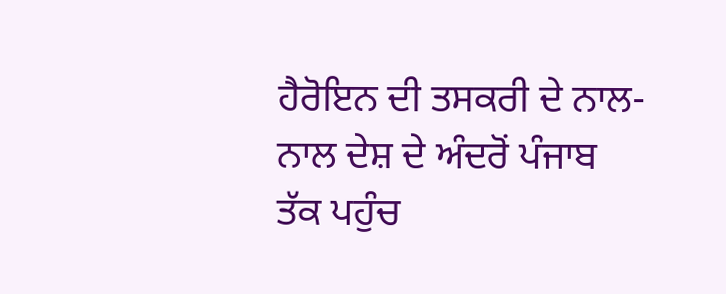ਹੈਰੋਇਨ ਦੀ ਤਸਕਰੀ ਦੇ ਨਾਲ-ਨਾਲ ਦੇਸ਼ ਦੇ ਅੰਦਰੋਂ ਪੰਜਾਬ ਤੱਕ ਪਹੁੰਚ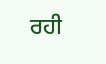ਰਹੀ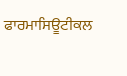ਫਾਰਮਾਸਿਊਟੀਕਲ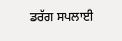ਡਰੱਗ ਸਪਲਾਈ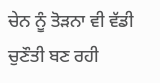ਚੇਨ ਨੂੰ ਤੋੜਨਾ ਵੀ ਵੱਡੀ ਚੁਣੌਤੀ ਬਣ ਰਹੀ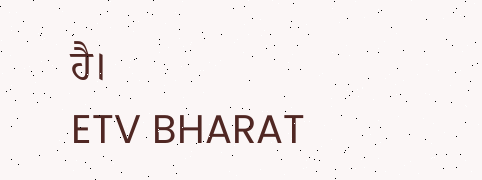ਹੈ।
ETV BHARAT